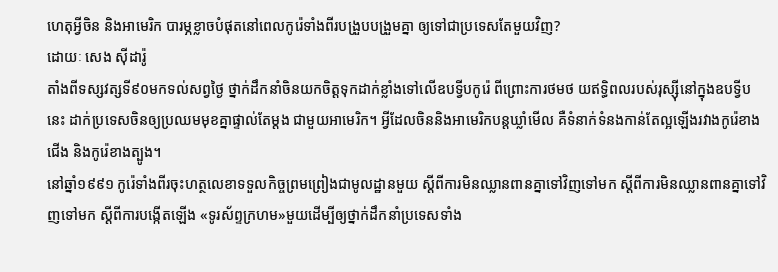ហេតុអ្វីចិន និងអាមេរិក បារម្ភខ្លាចបំផុតនៅពេលកូរ៉េទាំងពីរបង្រួបបង្រួមគ្នា ឲ្យទៅជាប្រទេសតែមួយវិញ?
ដោយៈ សេង ស៊ីដារ៉ូ
តាំងពីទស្សវត្សទី៩០មកទល់សព្វថ្ងៃ ថ្នាក់ដឹកនាំចិនយកចិត្តទុកដាក់ខ្លាំងទៅលើឧបទ្វីបកូរ៉េ ពីព្រោះការថមថ យឥទ្ធិពលរបស់រុស្ស៊ីនៅក្នុងឧបទ្វីបនេះ ដាក់ប្រទេសចិនឲ្យប្រឈមមុខគ្នាផ្ទាល់តែម្ដង ជាមួយអាមេរិក។ អ្វីដែលចិននិងអាមេរិកបន្ដឃ្លាំមើល គឺទំនាក់ទំនងកាន់តែល្អឡើងរវាងកូរ៉េខាងជើង និងកូរ៉េខាងត្បូង។
នៅឆ្នាំ១៩៩១ កូរ៉េទាំងពីរចុះហត្ថលេខាទទួលកិច្ចព្រមព្រៀងជាមូលដ្ឋានមួយ ស្ដីពីការមិនឈ្លានពានគ្នាទៅវិញទៅមក ស្ដីពីការមិនឈ្លានពានគ្នាទៅវិញទៅមក ស្ដីពីការបង្កើតឡើង «ទូរស័ព្ទក្រហម»មួយដើម្បីឲ្យថ្នាក់ដឹកនាំប្រទេសទាំង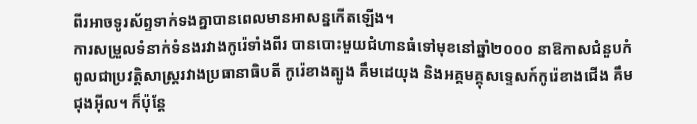ពីរអាចទូរស័ព្ទទាក់ទងគ្នាបានពេលមានអាសន្នកើតឡើង។
ការសម្រួលទំនាក់ទំនងរវាងកូរ៉េទាំងពីរ បានបោះមួយជំហានធំទៅមុខនៅឆ្នាំ២០០០ នាឱកាសជំនួបកំពូលជាប្រវត្តិសាស្ដ្ររវាងប្រធានាធិបតី កូរ៉េខាងត្បូង គឹមដេយុង និងអគ្គមគ្គុសទ្ទេសក៍កូរ៉េខាងជើង គឹមជុងអ៊ីល។ ក៏ប៉ុន្ដែ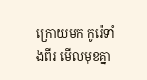ក្រោយមក កូរ៉េទាំងពីរ មើលមុខគ្នា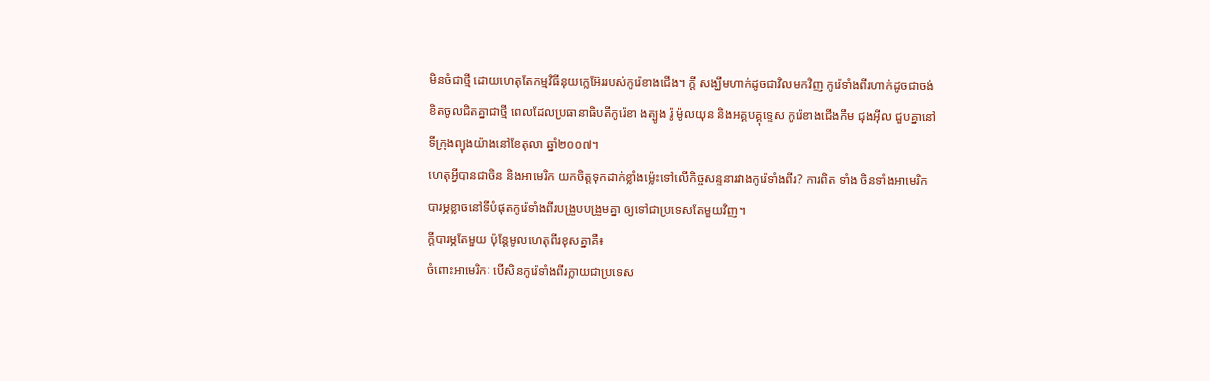មិនចំជាថ្មី ដោយហេតុតែកម្មវិធីនុយក្លេអ៊ែររបស់កូរ៉េខាងជើង។ ក្តី សង្ឃឹមហាក់ដូចជាវិលមកវិញ កូរ៉េទាំងពីរហាក់ដូចជាចង់ខិតចូលជិតគ្នាជាថ្មី ពេលដែលប្រធានាធិបតីកូរ៉េខា ងត្បូង រ៉ូ ម៉ូលយុន និងអគ្គបគ្គុទ្ទេស កូរ៉េខាងជើងកឹម ជុងអ៊ីល ជួបគ្នានៅទីក្រុងព្យុងយ៉ាងនៅខែតុលា ឆ្នាំ២០០៧។
ហេតុអ្វីបានជាចិន និងអាមេរិក យកចិត្តទុកដាក់ខ្លាំងម៉្លេះទៅលើកិច្ចសន្ទនារវាងកូរ៉េទាំងពីរ? ការពិត ទាំង ចិនទាំងអាមេរិក បារម្ភខ្លាចនៅទីបំផុតកូរ៉េទាំងពីរបង្រួបបង្រួមគ្នា ឲ្យទៅជាប្រទេសតែមួយវិញ។
ក្តីបារម្ភតែមួយ ប៉ុន្តែមូលហេតុពីរខុសគ្នាគឺ៖
ចំពោះអាមេរិកៈ បើសិនកូរ៉េទាំងពីរក្លាយជាប្រទេស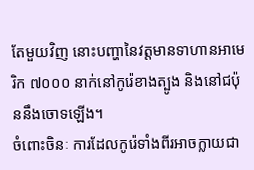តែមួយវិញ នោះបញ្ហានៃវត្តមានទាហានអាមេរិក ៧០០០ នាក់នៅកូរ៉េខាងត្បូង និងនៅជប៉ុននឹងចោទឡើង។
ចំពោះចិនៈ ការដែលកូរ៉េទាំងពីរអាចក្លាយជា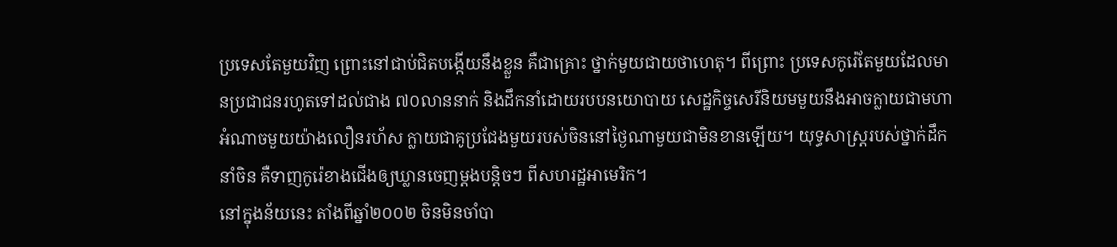ប្រទេសតែមួយវិញ ព្រោះនៅជាប់ជិតបង្កើយនឹងខ្លួន គឺជាគ្រោះ ថ្នាក់មួយជាយថាហេតុ។ ពីព្រោះ ប្រទេសកូរ៉េតែមួយដែលមានប្រជាជនរហូតទៅដល់ជាង ៧០លាននាក់ និងដឹកនាំដោយរបបនយោបាយ សេដ្ឋកិច្ចសេរីនិយមមួយនឹងអាចក្លាយជាមហាអំណាចមួយយ៉ាងលឿនរហ័ស ក្លាយជាគូប្រជែងមួយរបស់ចិននៅថ្ងៃណាមួយជាមិនខានឡើយ។ យុទ្ធសាស្ត្ររបស់ថ្នាក់ដឹកនាំចិន គឺទាញកូរ៉េខាងជើងឲ្យឃ្លានចេញម្តងបន្តិចៗ ពីសហរដ្ឋអាមេរិក។
នៅក្នុងន័យនេះ តាំងពីឆ្នាំ២០០២ ចិនមិនចាំបា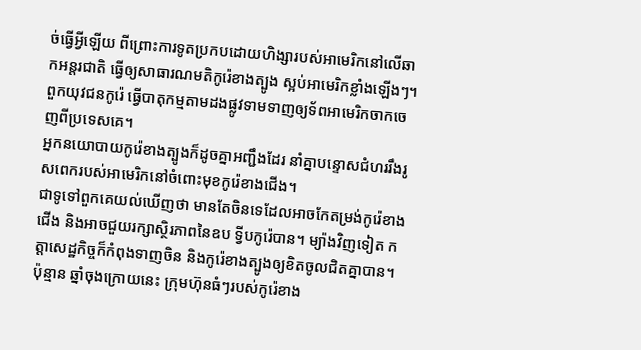ច់ធ្វើអ្វីឡើយ ពីព្រោះការទូតប្រកបដោយហិង្សារបស់អាមេរិកនៅលើឆាកអន្តរជាតិ ធ្វើឲ្យសាធារណមតិកូរ៉េខាងត្បូង ស្អប់អាមេរិកខ្លាំងឡើងៗ។ ពួកយុវជនកូរ៉េ ធ្វើបាតុកម្មតាមដងផ្លូវទាមទាញឲ្យទ័ពអាមេរិកចាកចេញពីប្រទេសគេ។
អ្នកនយោបាយកូរ៉េខាងត្បូងក៏ដូចគ្នាអញ្ជឹងដែរ នាំគ្នាបន្ទោសជំហររឹងរូសពេករបស់អាមេរិកនៅចំពោះមុខកូរ៉េខាងជើង។
ជាទូទៅពួកគេយល់ឃើញថា មានតែចិនទេដែលអាចកែតម្រង់កូរ៉េខាងជើង និងអាចជួយរក្សាស្ថិរភាពនៃឧប ទ្វីបកូរ៉េបាន។ ម្យ៉ាងវិញទៀត កត្តាសេដ្ឋកិច្ចក៏កំពុងទាញចិន និងកូរ៉េខាងត្បូងឲ្យខិតចូលជិតគ្នាបាន។ ប៉ុន្មាន ឆ្នាំចុងក្រោយនេះ ក្រុមហ៊ុនធំៗរបស់កូរ៉េខាង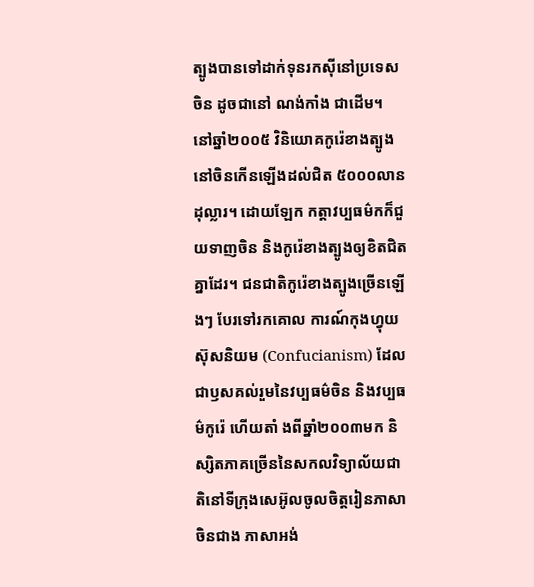ត្បូងបានទៅដាក់ទុនរកស៊ីនៅប្រទេសចិន ដូចជានៅ ណង់កាំង ជាដើម។
នៅឆ្នាំ២០០៥ វិនិយោគកូរ៉េខាងត្បូងនៅចិនកើនឡើងដល់ជិត ៥០០០លានដុល្លារ។ ដោយឡែក កត្តាវប្បធម៌កក៏ជួយទាញចិន និងកូរ៉េខាងត្បូងឲ្យខិតជិតគ្នាដែរ។ ជនជាតិកូរ៉េខាងត្បូងច្រើនឡើងៗ បែរទៅរកគោល ការណ៍កុងហ្វុយស៊ុសនិយម (Confucianism) ដែលជាឫសគល់រួមនៃវប្បធម៌ចិន និងវប្បធម៌កូរ៉េ ហើយតាំ ងពីឆ្នាំ២០០៣មក និស្សិតភាគច្រើននៃសកលវិទ្យាល័យជាតិនៅទីក្រុងសេអ៊ូលចូលចិត្តរៀនភាសាចិនជាង ភាសាអង់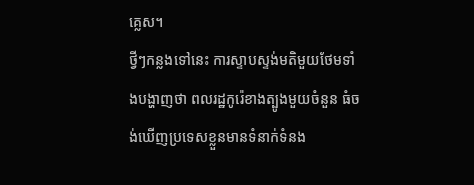គ្លេស។
ថ្វីៗកន្លងទៅនេះ ការស្ទាបស្ទង់មតិមួយថែមទាំងបង្ហាញថា ពលរដ្ឋកូរ៉េខាងត្បូងមួយចំនួន ធំចង់ឃើញប្រទេសខ្លួនមានទំនាក់ទំនង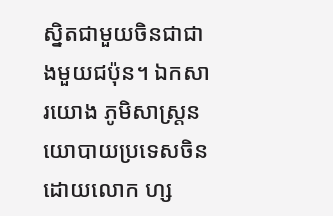ស្និតជាមួយចិនជាជាងមួយជប៉ុន។ ឯកសារយោង ភូមិសាស្ត្រនយោបាយប្រទេសចិន ដោយលោក ហ្ស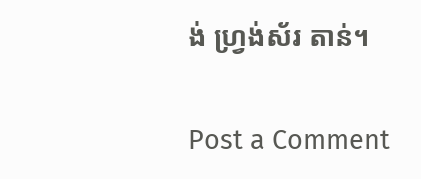ង់ ហ្វ្រង់ស័រ តាន់។

Post a Comment